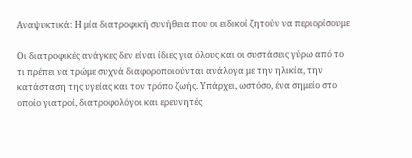Αναψυκτικά: Η μία διατροφική συνήθεια που οι ειδικοί ζητούν να περιορίσουμε

Οι διατροφικές ανάγκες δεν είναι ίδιες για όλους και οι συστάσεις γύρω από το τι πρέπει να τρώμε συχνά διαφοροποιούνται ανάλογα με την ηλικία, την κατάσταση της υγείας και τον τρόπο ζωής. Υπάρχει, ωστόσο, ένα σημείο στο οποίο γιατροί, διατροφολόγοι και ερευνητές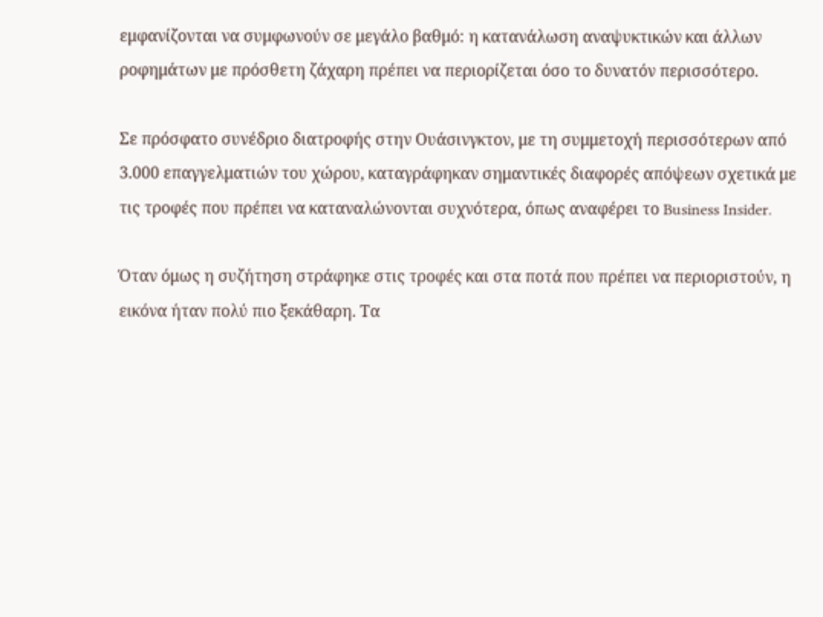εμφανίζονται να συμφωνούν σε μεγάλο βαθμό: η κατανάλωση αναψυκτικών και άλλων ροφημάτων με πρόσθετη ζάχαρη πρέπει να περιορίζεται όσο το δυνατόν περισσότερο.

Σε πρόσφατο συνέδριο διατροφής στην Ουάσινγκτον, με τη συμμετοχή περισσότερων από 3.000 επαγγελματιών του χώρου, καταγράφηκαν σημαντικές διαφορές απόψεων σχετικά με τις τροφές που πρέπει να καταναλώνονται συχνότερα, όπως αναφέρει το Business Insider.

Όταν όμως η συζήτηση στράφηκε στις τροφές και στα ποτά που πρέπει να περιοριστούν, η εικόνα ήταν πολύ πιο ξεκάθαρη. Τα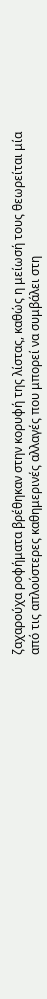ζαχαρούχα ροφήματα βρέθηκαν στην κορυφή της λίστας, καθώς η μείωσή τους θεωρείται μία από τις απλούστερες καθημερινές αλλαγές που μπορεί να συμβάλει στη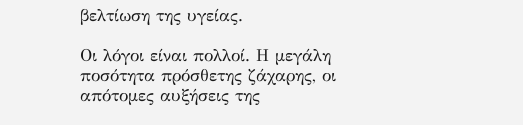βελτίωση της υγείας.

Οι λόγοι είναι πολλοί. Η μεγάλη ποσότητα πρόσθετης ζάχαρης, οι απότομες αυξήσεις της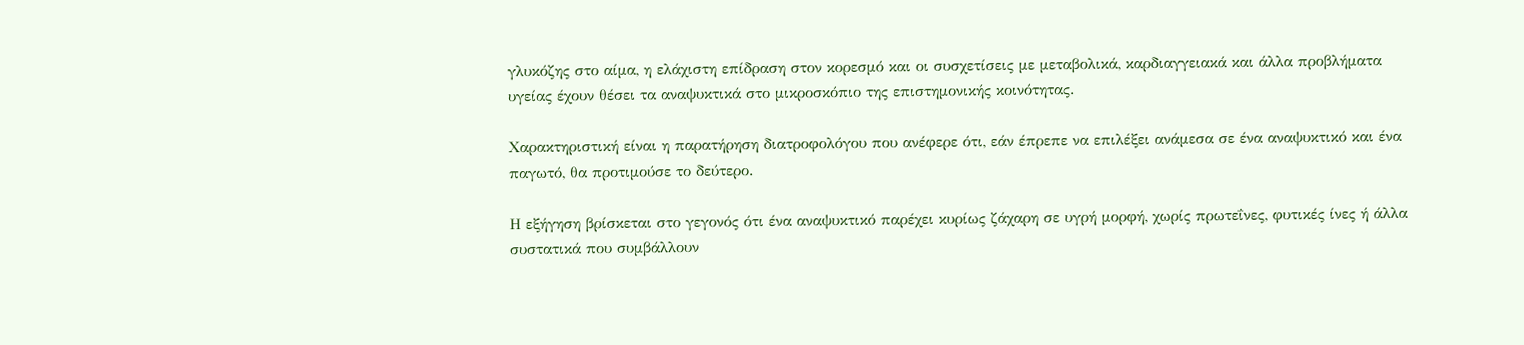γλυκόζης στο αίμα, η ελάχιστη επίδραση στον κορεσμό και οι συσχετίσεις με μεταβολικά, καρδιαγγειακά και άλλα προβλήματα υγείας έχουν θέσει τα αναψυκτικά στο μικροσκόπιο της επιστημονικής κοινότητας.

Χαρακτηριστική είναι η παρατήρηση διατροφολόγου που ανέφερε ότι, εάν έπρεπε να επιλέξει ανάμεσα σε ένα αναψυκτικό και ένα παγωτό, θα προτιμούσε το δεύτερο.

Η εξήγηση βρίσκεται στο γεγονός ότι ένα αναψυκτικό παρέχει κυρίως ζάχαρη σε υγρή μορφή, χωρίς πρωτεΐνες, φυτικές ίνες ή άλλα συστατικά που συμβάλλουν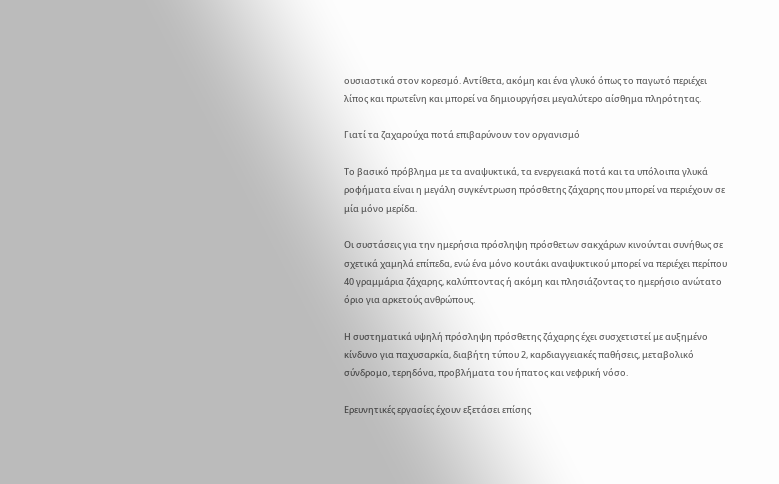ουσιαστικά στον κορεσμό. Αντίθετα, ακόμη και ένα γλυκό όπως το παγωτό περιέχει λίπος και πρωτεΐνη και μπορεί να δημιουργήσει μεγαλύτερο αίσθημα πληρότητας.

Γιατί τα ζαχαρούχα ποτά επιβαρύνουν τον οργανισμό

Το βασικό πρόβλημα με τα αναψυκτικά, τα ενεργειακά ποτά και τα υπόλοιπα γλυκά ροφήματα είναι η μεγάλη συγκέντρωση πρόσθετης ζάχαρης που μπορεί να περιέχουν σε μία μόνο μερίδα.

Οι συστάσεις για την ημερήσια πρόσληψη πρόσθετων σακχάρων κινούνται συνήθως σε σχετικά χαμηλά επίπεδα, ενώ ένα μόνο κουτάκι αναψυκτικού μπορεί να περιέχει περίπου 40 γραμμάρια ζάχαρης, καλύπτοντας ή ακόμη και πλησιάζοντας το ημερήσιο ανώτατο όριο για αρκετούς ανθρώπους.

Η συστηματικά υψηλή πρόσληψη πρόσθετης ζάχαρης έχει συσχετιστεί με αυξημένο κίνδυνο για παχυσαρκία, διαβήτη τύπου 2, καρδιαγγειακές παθήσεις, μεταβολικό σύνδρομο, τερηδόνα, προβλήματα του ήπατος και νεφρική νόσο.

Ερευνητικές εργασίες έχουν εξετάσει επίσης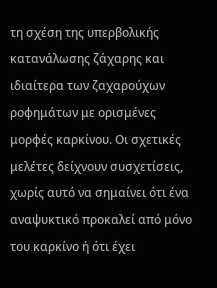τη σχέση της υπερβολικής κατανάλωσης ζάχαρης και ιδιαίτερα των ζαχαρούχων ροφημάτων με ορισμένες μορφές καρκίνου. Οι σχετικές μελέτες δείχνουν συσχετίσεις, χωρίς αυτό να σημαίνει ότι ένα αναψυκτικό προκαλεί από μόνο του καρκίνο ή ότι έχει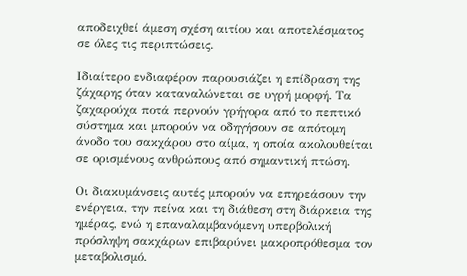αποδειχθεί άμεση σχέση αιτίου και αποτελέσματος σε όλες τις περιπτώσεις.

Ιδιαίτερο ενδιαφέρον παρουσιάζει η επίδραση της ζάχαρης όταν καταναλώνεται σε υγρή μορφή. Τα ζαχαρούχα ποτά περνούν γρήγορα από το πεπτικό σύστημα και μπορούν να οδηγήσουν σε απότομη άνοδο του σακχάρου στο αίμα, η οποία ακολουθείται σε ορισμένους ανθρώπους από σημαντική πτώση.

Οι διακυμάνσεις αυτές μπορούν να επηρεάσουν την ενέργεια, την πείνα και τη διάθεση στη διάρκεια της ημέρας, ενώ η επαναλαμβανόμενη υπερβολική πρόσληψη σακχάρων επιβαρύνει μακροπρόθεσμα τον μεταβολισμό.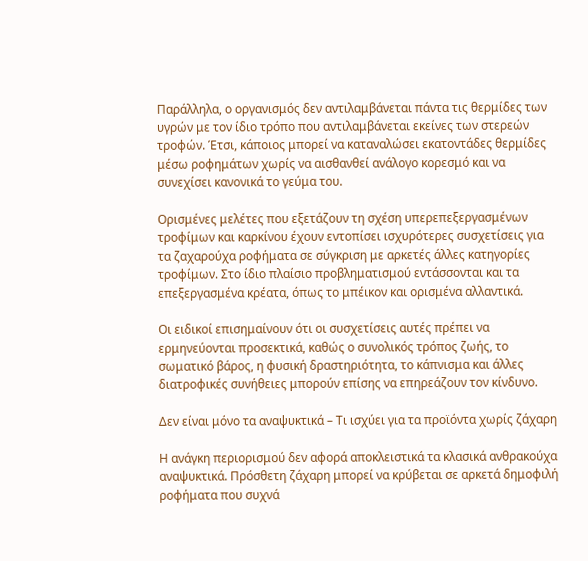Παράλληλα, ο οργανισμός δεν αντιλαμβάνεται πάντα τις θερμίδες των υγρών με τον ίδιο τρόπο που αντιλαμβάνεται εκείνες των στερεών τροφών. Έτσι, κάποιος μπορεί να καταναλώσει εκατοντάδες θερμίδες μέσω ροφημάτων χωρίς να αισθανθεί ανάλογο κορεσμό και να συνεχίσει κανονικά το γεύμα του.

Ορισμένες μελέτες που εξετάζουν τη σχέση υπερεπεξεργασμένων τροφίμων και καρκίνου έχουν εντοπίσει ισχυρότερες συσχετίσεις για τα ζαχαρούχα ροφήματα σε σύγκριση με αρκετές άλλες κατηγορίες τροφίμων. Στο ίδιο πλαίσιο προβληματισμού εντάσσονται και τα επεξεργασμένα κρέατα, όπως το μπέικον και ορισμένα αλλαντικά.

Οι ειδικοί επισημαίνουν ότι οι συσχετίσεις αυτές πρέπει να ερμηνεύονται προσεκτικά, καθώς ο συνολικός τρόπος ζωής, το σωματικό βάρος, η φυσική δραστηριότητα, το κάπνισμα και άλλες διατροφικές συνήθειες μπορούν επίσης να επηρεάζουν τον κίνδυνο.

Δεν είναι μόνο τα αναψυκτικά – Τι ισχύει για τα προϊόντα χωρίς ζάχαρη

Η ανάγκη περιορισμού δεν αφορά αποκλειστικά τα κλασικά ανθρακούχα αναψυκτικά. Πρόσθετη ζάχαρη μπορεί να κρύβεται σε αρκετά δημοφιλή ροφήματα που συχνά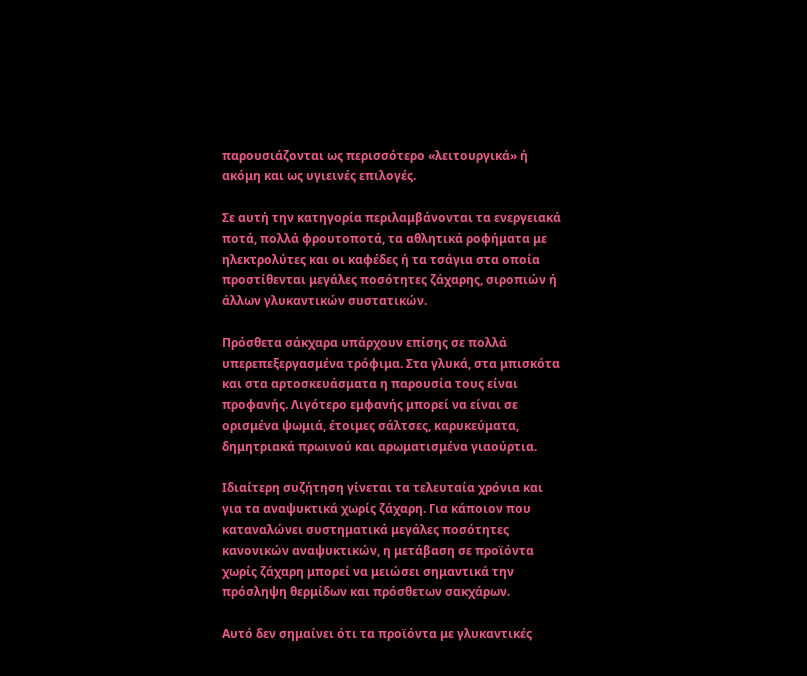παρουσιάζονται ως περισσότερο «λειτουργικά» ή ακόμη και ως υγιεινές επιλογές.

Σε αυτή την κατηγορία περιλαμβάνονται τα ενεργειακά ποτά, πολλά φρουτοποτά, τα αθλητικά ροφήματα με ηλεκτρολύτες και οι καφέδες ή τα τσάγια στα οποία προστίθενται μεγάλες ποσότητες ζάχαρης, σιροπιών ή άλλων γλυκαντικών συστατικών.

Πρόσθετα σάκχαρα υπάρχουν επίσης σε πολλά υπερεπεξεργασμένα τρόφιμα. Στα γλυκά, στα μπισκότα και στα αρτοσκευάσματα η παρουσία τους είναι προφανής. Λιγότερο εμφανής μπορεί να είναι σε ορισμένα ψωμιά, έτοιμες σάλτσες, καρυκεύματα, δημητριακά πρωινού και αρωματισμένα γιαούρτια.

Ιδιαίτερη συζήτηση γίνεται τα τελευταία χρόνια και για τα αναψυκτικά χωρίς ζάχαρη. Για κάποιον που καταναλώνει συστηματικά μεγάλες ποσότητες κανονικών αναψυκτικών, η μετάβαση σε προϊόντα χωρίς ζάχαρη μπορεί να μειώσει σημαντικά την πρόσληψη θερμίδων και πρόσθετων σακχάρων.

Αυτό δεν σημαίνει ότι τα προϊόντα με γλυκαντικές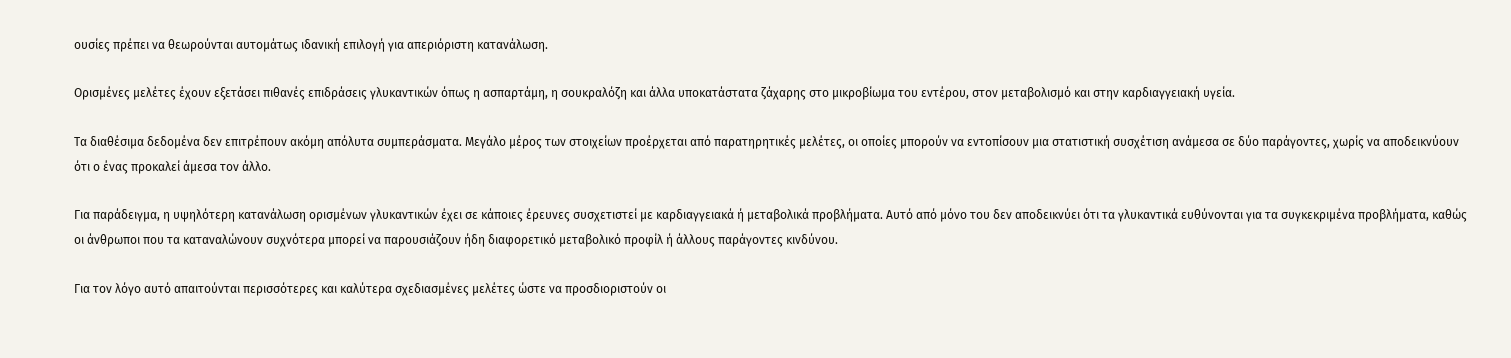ουσίες πρέπει να θεωρούνται αυτομάτως ιδανική επιλογή για απεριόριστη κατανάλωση.

Ορισμένες μελέτες έχουν εξετάσει πιθανές επιδράσεις γλυκαντικών όπως η ασπαρτάμη, η σουκραλόζη και άλλα υποκατάστατα ζάχαρης στο μικροβίωμα του εντέρου, στον μεταβολισμό και στην καρδιαγγειακή υγεία.

Τα διαθέσιμα δεδομένα δεν επιτρέπουν ακόμη απόλυτα συμπεράσματα. Μεγάλο μέρος των στοιχείων προέρχεται από παρατηρητικές μελέτες, οι οποίες μπορούν να εντοπίσουν μια στατιστική συσχέτιση ανάμεσα σε δύο παράγοντες, χωρίς να αποδεικνύουν ότι ο ένας προκαλεί άμεσα τον άλλο.

Για παράδειγμα, η υψηλότερη κατανάλωση ορισμένων γλυκαντικών έχει σε κάποιες έρευνες συσχετιστεί με καρδιαγγειακά ή μεταβολικά προβλήματα. Αυτό από μόνο του δεν αποδεικνύει ότι τα γλυκαντικά ευθύνονται για τα συγκεκριμένα προβλήματα, καθώς οι άνθρωποι που τα καταναλώνουν συχνότερα μπορεί να παρουσιάζουν ήδη διαφορετικό μεταβολικό προφίλ ή άλλους παράγοντες κινδύνου.

Για τον λόγο αυτό απαιτούνται περισσότερες και καλύτερα σχεδιασμένες μελέτες ώστε να προσδιοριστούν οι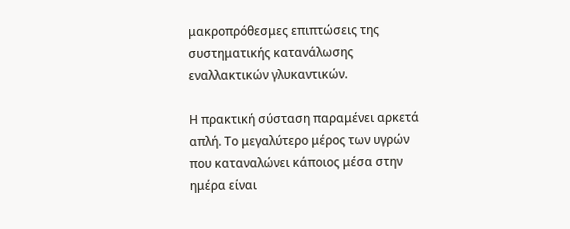μακροπρόθεσμες επιπτώσεις της συστηματικής κατανάλωσης εναλλακτικών γλυκαντικών.

Η πρακτική σύσταση παραμένει αρκετά απλή. Το μεγαλύτερο μέρος των υγρών που καταναλώνει κάποιος μέσα στην ημέρα είναι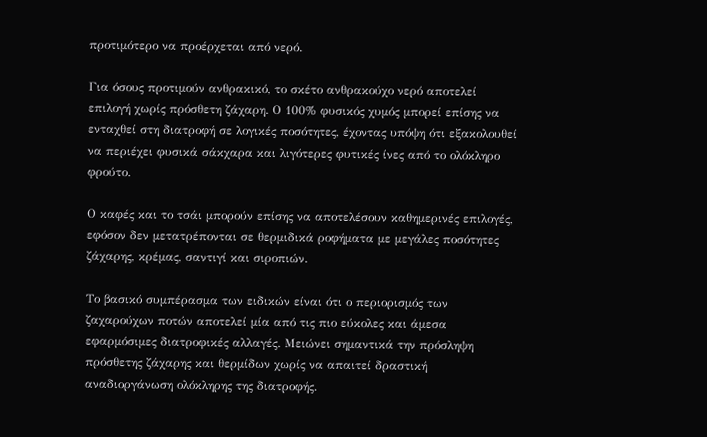προτιμότερο να προέρχεται από νερό.

Για όσους προτιμούν ανθρακικό, το σκέτο ανθρακούχο νερό αποτελεί επιλογή χωρίς πρόσθετη ζάχαρη. Ο 100% φυσικός χυμός μπορεί επίσης να ενταχθεί στη διατροφή σε λογικές ποσότητες, έχοντας υπόψη ότι εξακολουθεί να περιέχει φυσικά σάκχαρα και λιγότερες φυτικές ίνες από το ολόκληρο φρούτο.

Ο καφές και το τσάι μπορούν επίσης να αποτελέσουν καθημερινές επιλογές, εφόσον δεν μετατρέπονται σε θερμιδικά ροφήματα με μεγάλες ποσότητες ζάχαρης, κρέμας, σαντιγί και σιροπιών.

Το βασικό συμπέρασμα των ειδικών είναι ότι ο περιορισμός των ζαχαρούχων ποτών αποτελεί μία από τις πιο εύκολες και άμεσα εφαρμόσιμες διατροφικές αλλαγές. Μειώνει σημαντικά την πρόσληψη πρόσθετης ζάχαρης και θερμίδων χωρίς να απαιτεί δραστική αναδιοργάνωση ολόκληρης της διατροφής.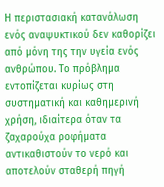Η περιστασιακή κατανάλωση ενός αναψυκτικού δεν καθορίζει από μόνη της την υγεία ενός ανθρώπου. Το πρόβλημα εντοπίζεται κυρίως στη συστηματική και καθημερινή χρήση, ιδιαίτερα όταν τα ζαχαρούχα ροφήματα αντικαθιστούν το νερό και αποτελούν σταθερή πηγή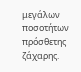μεγάλων ποσοτήτων πρόσθετης ζάχαρης.